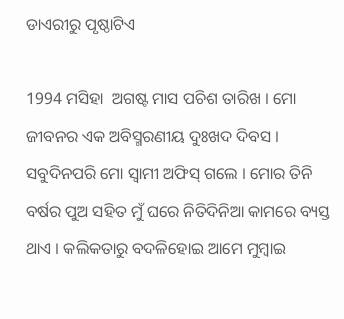ଡାଏରୀରୁ ପୃଷ୍ଠାଟିଏ

1994 ମସିହା  ଅଗଷ୍ଟ ମାସ ପଚିଶ ତାରିଖ । ମୋ ଜୀବନର ଏକ ଅବିସ୍ମରଣୀୟ ଦୁଃଖଦ ଦିବସ । ସବୁଦିନପରି ମୋ ସ୍ୱାମୀ ଅଫିସ୍ ଗଲେ । ମୋର ତିନି ବର୍ଷର ପୁଅ ସହିତ ମୁଁ ଘରେ ନିତିଦିନିଆ କାମରେ ବ୍ୟସ୍ତ ଥାଏ । କଲିକତାରୁ ବଦଳିହୋଇ ଆମେ ମୁମ୍ବାଇ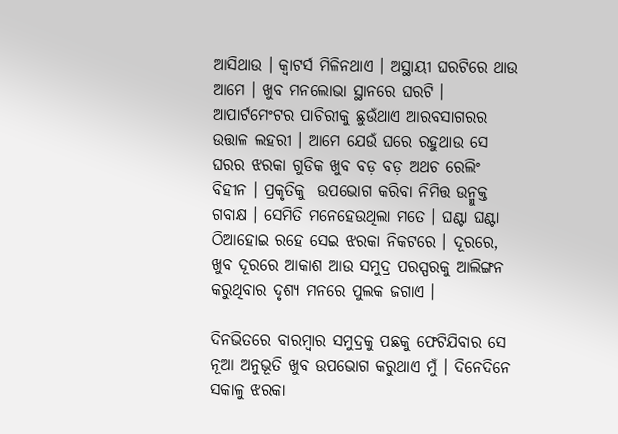ଆସିଥାଉ । କ୍ୱାଟର୍ସ ମିଳିନଥାଏ । ଅସ୍ଥାୟୀ ଘରଟିରେ ଥାଉ ଆମେ । ଖୁବ ମନଲୋଭା ସ୍ଥାନରେ ଘରଟି । ଆପାର୍ଟମେଂଟର ପାଚିରୀକୁ ଛୁଉଁଥାଏ ଆରବସାଗରର ଉତ୍ତାଳ ଲହରୀ । ଆମେ ଯେଉଁ ଘରେ ରହୁଥାଉ ସେ ଘରର ଝରକା ଗୁଡିକ ଖୁବ ବଡ଼ ବଡ଼ ଅଥଚ ରେଲିଂ ବିହୀନ । ପ୍ରକୃତିକୁ  ଉପଭୋଗ କରିବା ନିମିତ୍ତ ଉନ୍ମୁକ୍ତ ଗବାକ୍ଷ । ସେମିତି ମନେହେଉଥିଲା ମତେ । ଘଣ୍ଟା ଘଣ୍ଟା ଠିଆହୋଇ ରହେ ସେଇ ଝରକା ନିକଟରେ । ଦୂରରେ, ଖୁବ ଦୂରରେ ଆକାଶ ଆଉ ସମୁଦ୍ର ପରସ୍ପରକୁ ଆଲିଙ୍ଗନ କରୁଥିବାର ଦୃଶ୍ୟ ମନରେ ପୁଲକ ଜଗାଏ ।

ଦିନଭିତରେ ବାରମ୍ବାର ସମୁଦ୍ରକୁ ପଛକୁ ଫେଟିଯିବାର ସେ ନୂଆ ଅନୁଭୂତି ଖୁବ ଉପଭୋଗ କରୁଥାଏ ମୁଁ । ଦିନେଦିନେ ସକାଳୁ ଝରକା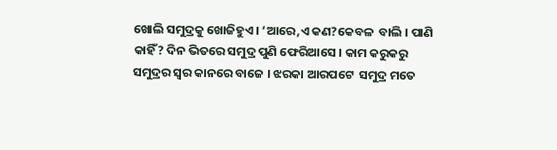ଖୋଲି ସମୁଦ୍ରକୁ ଖୋଜିହୁଏ । ‘ଆରେ,ଏ କଣ?କେବଳ  ବାଲି । ପାଣି କାହିଁ? ଦିନ ଭିତରେ ସମୁଦ୍ର ପୁଣି ଫେରିଆସେ । କାମ କରୁକରୁ  ସମୁଦ୍ରର ସ୍ୱର କାନରେ ବାଜେ । ଝରକା ଆରପଟେ  ସମୁଦ୍ର ମତେ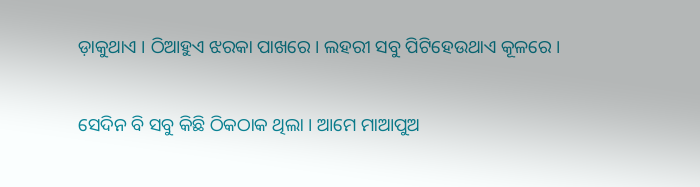ଡ଼ାକୁଥାଏ । ଠିଆହୁଏ ଝରକା ପାଖରେ । ଲହରୀ ସବୁ ପିଟିହେଉଥାଏ କୂଳରେ ।

ସେଦିନ ବି ସବୁ କିଛି ଠିକଠାକ ଥିଲା । ଆମେ ମାଆପୁଅ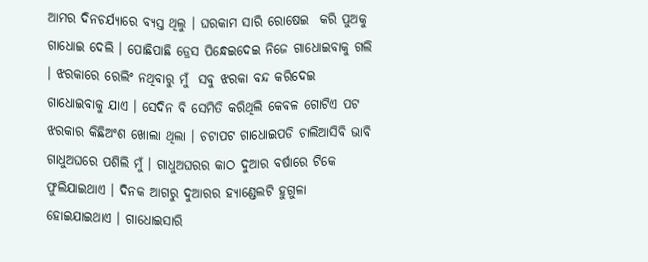ଆମର ଦିନଚର୍ଯ୍ୟାରେ ବ୍ୟସ୍ତ ଥିଲୁ । ଘରକାମ ସାରି ରୋଷେଇ  କରି ପୁଅକୁ ଗାଧୋଇ ଦେଲି । ପୋଛିପାଛି ଡ୍ରେସ ପିନ୍ଧେଇଦେଇ ନିଜେ ଗାଧୋଇବାକୁ ଗଲି । ଝରକାରେ ରେଲିଂ ନଥିବାରୁ ମୁଁ  ସବୁ ଝରକା ବନ୍ଦ କରିଦେଇ ଗାଧୋଇବାକୁ ଯାଏ । ସେଦିନ ବି ସେମିତି କରିଥିଲି କେବଳ ଗୋଟିଏ ପଟ ଝରକାର କିଛିଅଂଶ ଖୋଲା ଥିଲା । ଚଟାପଟ ଗାଧୋଇପଡି ଚାଲିଆସିବି ଭାବି ଗାଧୁଅଘରେ ପଶିଲି ମୁଁ । ଗାଧୁଅଘରର କାଠ ଦୁଆର ବର୍ଷାରେ ଟିକେ ଫୁଲିଯାଇଥାଏ । ଦିନକ ଆଗରୁ ଦୁଆରର ହ୍ୟାଣ୍ଡେଲଟି ହୁଗୁଳା ହୋଇଯାଇଥାଏ । ଗାଧୋଇସାରି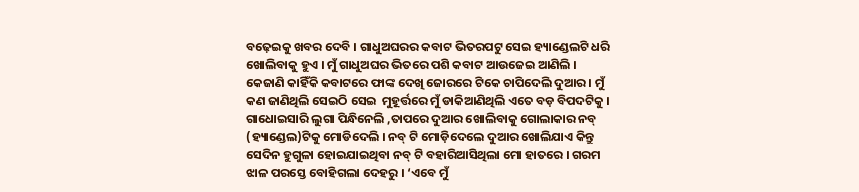ବଢ଼େଇକୁ ଖବର ଦେବି । ଗାଧୁଅଘରର କବାଟ ଭିତରପଟୁ ସେଇ ହ୍ୟାଣ୍ଡେଲଟି ଧରି ଖୋଲିବାକୁ ହୁଏ । ମୁଁ ଗାଧୁଅଘର ଭିତରେ ପଶି କବାଟ ଆଉଜେଇ ଆଣିଲି । କେଜାଣି କାହିଁକି କବାଟରେ ଫାଙ୍କ ଦେଖି ଜୋରରେ ଟିକେ ଚାପିଦେଲି ଦୁଆର । ମୁଁ କଣ ଜାଣିଥିଲି ସେଇଠି ସେଇ  ମୁହୂର୍ତ୍ତରେ ମୁଁ ଡାକିଆଣିଥିଲି ଏତେ ବଡ଼ ବିପଦଟିକୁ । ଗାଧୋଇସାରି ଲୁଗା ପିନ୍ଧିନେଲି ,ତାପରେ ଦୁଆର ଖୋଲିବାକୁ ଗୋଲାକାର ନବ୍  (ହ୍ୟାଣ୍ଡେଲ)ଟିକୁ ମୋଡିଦେଲି । ନବ୍ ଟି ମୋଡ଼ିଦେଲେ ଦୁଆର ଖୋଲିଯାଏ କିନ୍ତୁ ସେଦିନ ହୁଗୁଳା ହୋଇଯାଇଥିବା ନବ୍ ଟି ବହାରିଆସିଥିଲା ମୋ ହାତରେ । ଗରମ ଝାଳ ପରସ୍ତେ ବୋହିଗଲା ଦେହରୁ । ‘ଏବେ ମୁଁ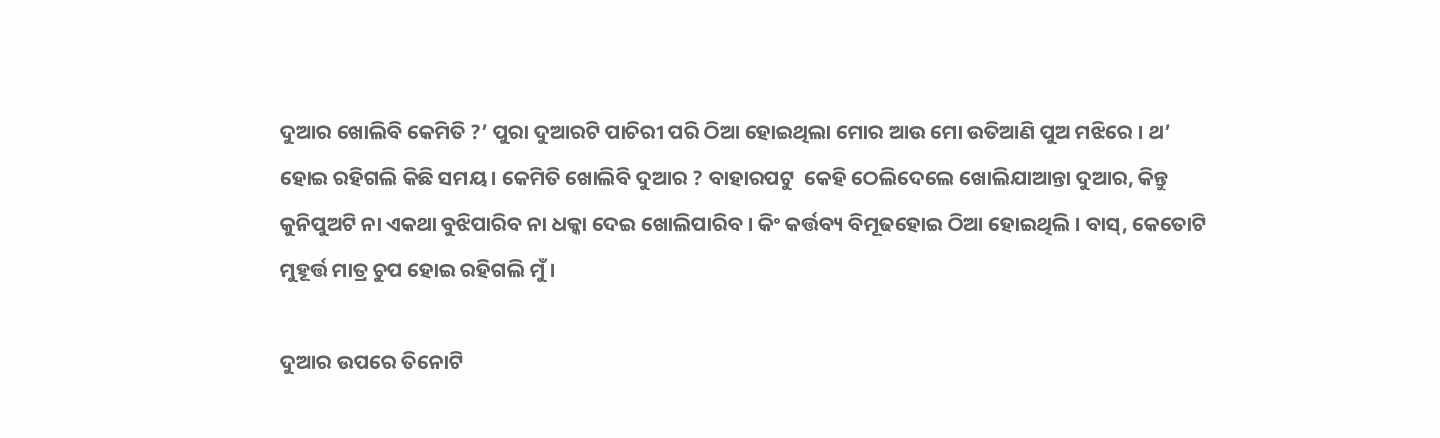ଦୁଆର ଖୋଲିବି କେମିତି ?’ ପୁରା ଦୁଆରଟି ପାଚିରୀ ପରି ଠିଆ ହୋଇଥିଲା ମୋର ଆଉ ମୋ ଉତିଆଣି ପୁଅ ମଝିରେ । ଥ’ ହୋଇ ରହିଗଲି କିଛି ସମୟ । କେମିତି ଖୋଲିବି ଦୁଆର ? ବାହାରପଟୁ  କେହି ଠେଲିଦେଲେ ଖୋଲିଯାଆନ୍ତା ଦୁଆର, କିନ୍ତୁ କୁନିପୁଅଟି ନା ଏକଥା ବୁଝିପାରିବ ନା ଧକ୍କା ଦେଇ ଖୋଲିପାରିବ । କିଂ କର୍ତ୍ତବ୍ୟ ବିମୂଢହୋଇ ଠିଆ ହୋଇଥିଲି । ବାସ୍, କେତୋଟି ମୁହୂର୍ତ୍ତ ମାତ୍ର ଚୁପ ହୋଇ ରହିଗଲି ମୁଁ ।

ଦୁଆର ଉପରେ ତିନୋଟି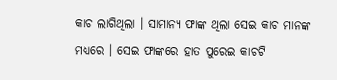କାଚ ଲାଗିଥିଲା । ସାମାନ୍ୟ ଫାଙ୍କ ଥିଲା ସେଇ କାଚ ମାନଙ୍କ ମଧ୍ୟରେ । ସେଇ ଫାଙ୍କରେ ହାତ ପୁରେଇ କାଚଟି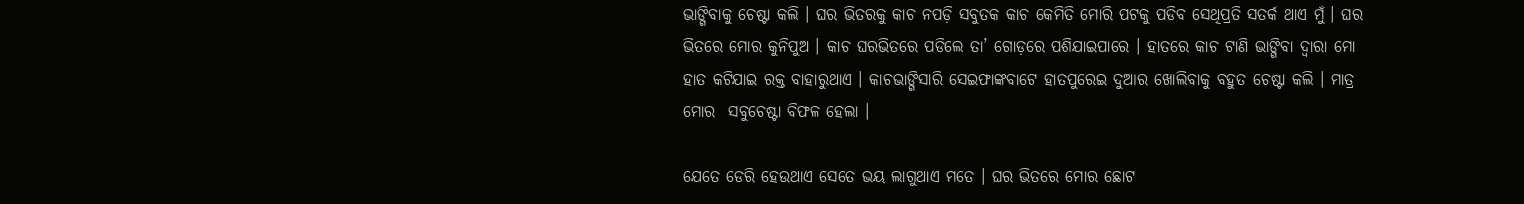ଭାଙ୍ଗିବାକୁ ଚେଷ୍ଟା କଲି । ଘର ଭିତରକୁ କାଚ ନପଡ଼ି ସବୁତକ କାଚ କେମିତି ମୋରି ପଟକୁ ପଡିବ ସେଥିପ୍ରତି ସତର୍କ ଥାଏ ମୁଁ । ଘର ଭିତରେ ମୋର କୁନିପୁଅ । କାଚ ଘରଭିତରେ ପଡିଲେ ତା’ ଗୋଡ଼ରେ ପଶିଯାଇପାରେ । ହାତରେ କାଚ ଟାଣି ଭାଙ୍ଗିବା ଦ୍ୱାରା ମୋ ହାତ କଟିଯାଇ ରକ୍ତ ବାହାରୁଥାଏ । କାଚଭାଙ୍ଗିସାରି ସେଇଫାଙ୍କବାଟେ ହାତପୁରେଇ ଦୁଆର ଖୋଲିବାକୁ ବହୁତ ଚେଷ୍ଟା କଲି । ମାତ୍ର ମୋର  ସବୁଚେଷ୍ଟା ବିଫଳ ହେଲା ।

ଯେତେ ଡେରି ହେଉଥାଏ ସେତେ ଭୟ ଲାଗୁଥାଏ ମତେ । ଘର ଭିତରେ ମୋର ଛୋଟ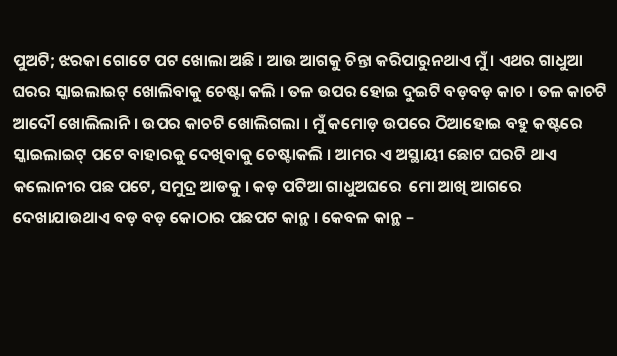ପୁଅଟି; ଝରକା ଗୋଟେ ପଟ ଖୋଲା ଅଛି । ଆଉ ଆଗକୁ ଚିନ୍ତା କରିପାରୁନଥାଏ ମୁଁ । ଏଥର ଗାଧୁଆ ଘରର ସ୍କାଇଲାଇଟ୍ ଖୋଲିବାକୁ ଚେଷ୍ଟା କଲି । ତଳ ଉପର ହୋଇ ଦୁଇଟି ବଡ଼ବଡ଼ କାଚ । ତଳ କାଚଟି ଆଦୌ ଖୋଲିଲାନି । ଉପର କାଚଟି ଖୋଲିଗଲା । ମୁଁ କମୋଡ଼ ଉପରେ ଠିଆହୋଇ ବହୁ କଷ୍ଟରେ ସ୍କାଇଲାଇଟ୍ ପଟେ ବାହାରକୁ ଦେଖିବାକୁ ଚେଷ୍ଟାକଲି । ଆମର ଏ ଅସ୍ଥାୟୀ ଛୋଟ ଘରଟି ଥାଏ କଲୋନୀର ପଛ ପଟେ, ସମୁଦ୍ର ଆଡକୁ । କଡ଼ ପଟିଆ ଗାଧୁଅଘରେ  ମୋ ଆଖି ଆଗରେ ଦେଖାଯାଉଥାଏ ବଡ଼ ବଡ଼ କୋଠାର ପଛପଟ କାନ୍ଥ । କେବଳ କାନ୍ଥ –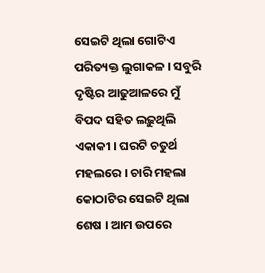ସେଇଟି ଥିଲା ଗୋଟିଏ ପରିତ୍ୟକ୍ତ ଲୁଗାକଳ । ସବୁରି ଦୃଷ୍ଟିର ଆଢୁଆଳରେ ମୁଁ ବିପଦ ସହିତ ଲଢ଼ୁଥିଲି ଏକାକୀ । ଘରଟି ଚତୁର୍ଥ ମହଲରେ । ଚାରି ମହଲା କୋଠାଟିର ସେଇଟି ଥିଲା ଶେଷ । ଆମ ଉପରେ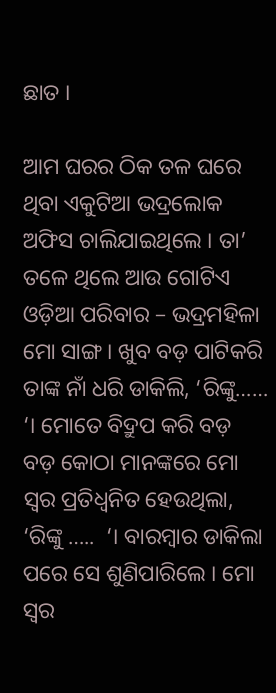ଛାତ ।

ଆମ ଘରର ଠିକ ତଳ ଘରେ ଥିବା ଏକୁଟିଆ ଭଦ୍ରଲୋକ ଅଫିସ ଚାଲିଯାଇଥିଲେ । ତା’ ତଳେ ଥିଲେ ଆଉ ଗୋଟିଏ ଓଡ଼ିଆ ପରିବାର – ଭଦ୍ରମହିଳା ମୋ ସାଙ୍ଗ । ଖୁବ ବଡ଼ ପାଟିକରି ତାଙ୍କ ନାଁ ଧରି ଡାକିଲି, ‘ରିଙ୍କୁ……  ‘। ମୋତେ ବିଦ୍ରୁପ କରି ବଡ଼ ବଡ଼ କୋଠା ମାନଙ୍କରେ ମୋ ସ୍ୱର ପ୍ରତିଧ୍ଵନିତ ହେଉଥିଲା, ‘ରିଙ୍କୁ …..  ‘। ବାରମ୍ବାର ଡାକିଲା ପରେ ସେ ଶୁଣିପାରିଲେ । ମୋ ସ୍ୱର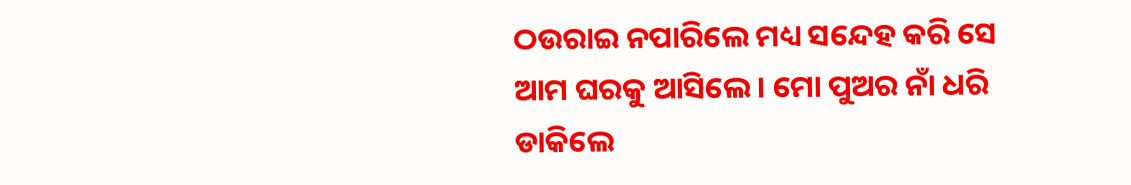ଠଉରାଇ ନପାରିଲେ ମଧ୍ୟ ସନ୍ଦେହ କରି ସେ ଆମ ଘରକୁ ଆସିଲେ । ମୋ ପୁଅର ନାଁ ଧରି ଡାକିଲେ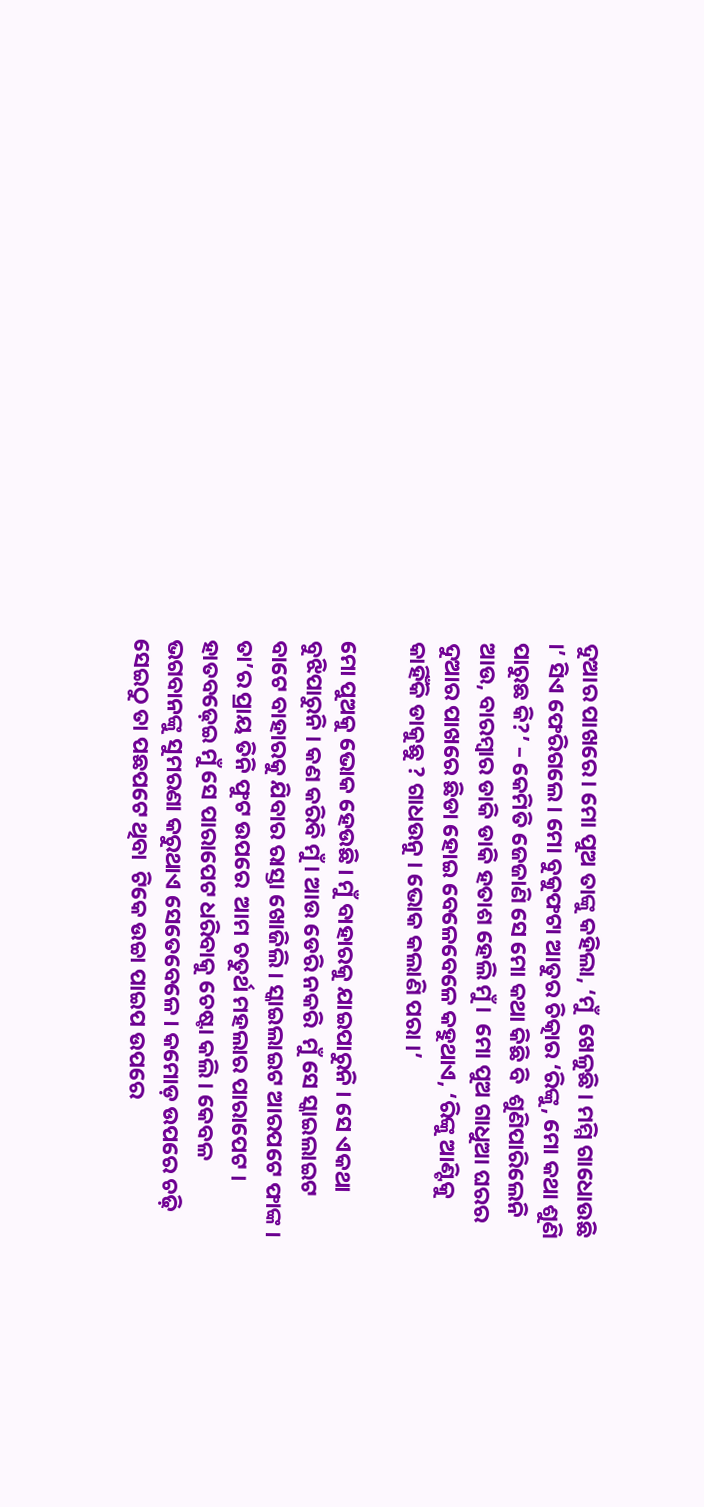ଦୁଆର ପାଖରେ । ମୋ ପୁଅ ତାଙ୍କୁ କହିଲା, ‘ମୁଁ  ଖେଳୁଛି । ମମ୍ମି ଗାଧୋଉଛି ।’ ସିଏ ଫେରିଗଲେ । ମୋ ବୁକୁଫଟା ଆତୁର ଚିତ୍କାର ‘ରିଙ୍କୁ, ମୋ କଥା ଶୁଣି ପାରୁଛ କି?’ – କେମିତି ଜେଜାଣି ସେ ମୋ କଥା କିଛି ବି  ଶୁଣିପାରିଲେନି ଆଉ, ବାରମ୍ବାର ଡାକି ଡାକି ହତାଶ ହେଲି ମୁଁ ।  ମୋ ପୁଅ ଗାଧୁଆ ଘରର ଦୁଆର ପାଖରେ ଛିଡା ହୋଇ ବେଳେବେଳେ କହୁଥାଏ, ‘ରିଙ୍କୁ ଆଣ୍ଟିକୁ କାହିଁକି ଡାକୁଛୁ ? ଗାଧଉନୁ । ଭୋକ କଲାଣି ପରା ।’

ମୋ ପୁଅକୁ ଭୋକ ହେଉଛି । ମୁଁ ବାହାରକୁ ଯାଇପାରୁନି । ସେ ଏକଥା ବୁଝିପାରୁନି । କଣ କରିବି ମୁଁ । ଆଉ ଡେରି ନକରି  ମୁଁ ସେ ସ୍କାଇଲାଇଟ ବାଟେ ବାହାରକୁ ଯିବାର ରାସ୍ତା ଖୋଜିଲି । ସ୍କାଇଲାଇଟ ଆରପଟେ ଫାଙ୍କ । ତା’ର ପ୍ରାୟ ତିନି ଫୁଟ ଉପରେ  ଆମ ଚତୁର୍ଥ ମହଲାର ପାରାପେଟ । ହାତବଢ଼େଇ ମୁଁ ସେ ପାରାପେଟ ଧରିବାକୁ ଚେଷ୍ଟା କଲି । କେବଳ ଭଗବାନଙ୍କୁ ସୁମରଣା କରୁଥାଏ ସେତେବେଳେ । କମୋଡ଼ ଉପରେ ଚଢ଼ି ସେଇଠୁ ତା ପଛପଟେ ଥିବା  ଟିକେ ଉଚ୍ଚା ପାଇପ ଉପରେ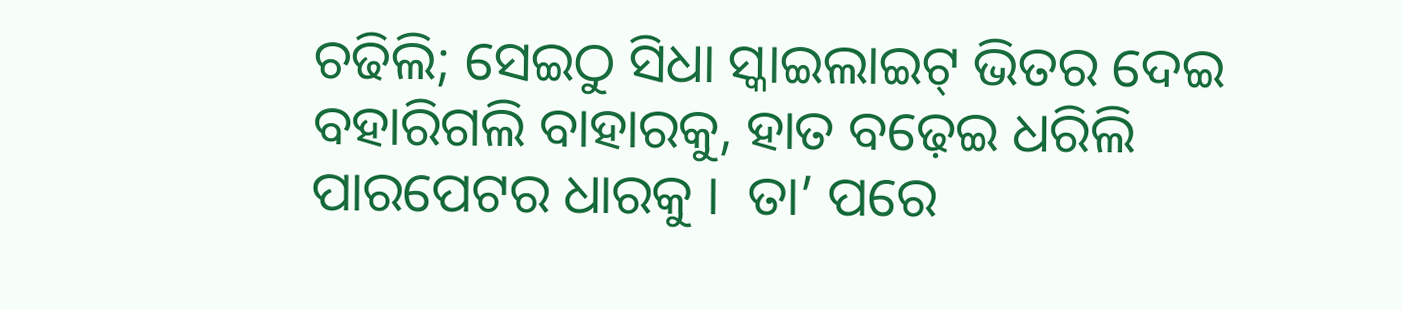ଚଢିଲି; ସେଇଠୁ ସିଧା ସ୍କାଇଲାଇଟ୍ ଭିତର ଦେଇ ବହାରିଗଲି ବାହାରକୁ, ହାତ ବଢ଼େଇ ଧରିଲି ପାରପେଟର ଧାରକୁ ।  ତା’ ପରେ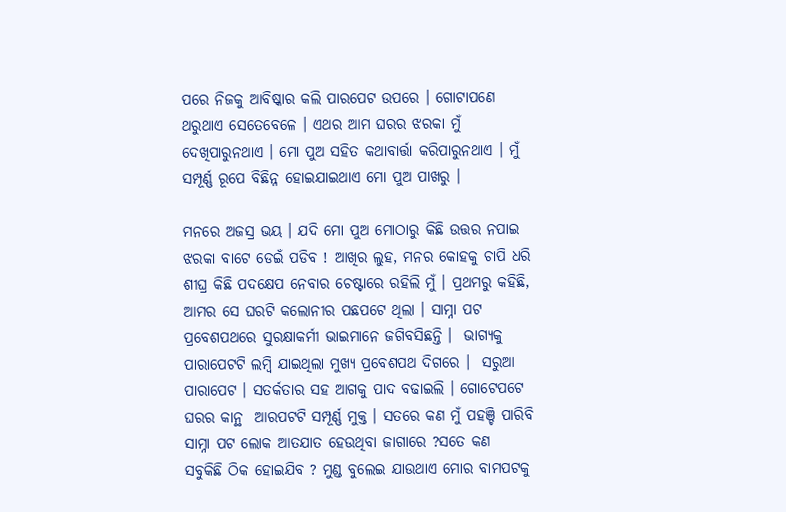ପରେ ନିଜକୁ ଆବିଷ୍କାର କଲି ପାରପେଟ ଉପରେ । ଗୋଟାପଣେ ଥରୁଥାଏ ସେତେବେଳେ । ଏଥର ଆମ ଘରର ଝରକା ମୁଁ ଦେଖିପାରୁନଥାଏ । ମୋ ପୁଅ ସହିତ କଥାବାର୍ତ୍ତା କରିପାରୁନଥାଏ । ମୁଁ ସମ୍ପୂର୍ଣ୍ଣ ରୂପେ ବିଛିନ୍ନ ହୋଇଯାଇଥାଏ ମୋ ପୁଅ ପାଖରୁ ।

ମନରେ ଅଜସ୍ର ଭୟ । ଯଦି ମୋ ପୁଅ ମୋଠାରୁ କିଛି ଉତ୍ତର ନପାଇ ଝରକା ବାଟେ ଡେଇଁ ପଡିବ ! ଆଖିର ଲୁହ, ମନର କୋହକୁ ଚାପି ଧରି ଶୀଘ୍ର କିଛି ପଦକ୍ଷେପ ନେବାର ଚେଷ୍ଟାରେ ରହିଲି ମୁଁ । ପ୍ରଥମରୁ କହିଛି, ଆମର ସେ ଘରଟି କଲୋନୀର ପଛପଟେ ଥିଲା । ସାମ୍ନା ପଟ ପ୍ରବେଶପଥରେ ସୁରକ୍ଷାକର୍ମୀ ଭାଇମାନେ ଜଗିବସିଛନ୍ତି ।  ଭାଗ୍ୟକୁ ପାରାପେଟଟି ଲମ୍ବି ଯାଇଥିଲା ମୁଖ୍ୟ ପ୍ରବେଶପଥ ଦିଗରେ ।  ସରୁଆ ପାରାପେଟ । ସତର୍କତାର ସହ ଆଗକୁ ପାଦ ବଢାଇଲି । ଗୋଟେପଟେ ଘରର କାନ୍ଥ  ଆରପଟଟି ସମ୍ପୂର୍ଣ୍ଣ ମୁକ୍ତ । ସତରେ କଣ ମୁଁ ପହଞ୍ଚି ପାରିବି ସାମ୍ନା ପଟ ଲୋକ ଆତଯାତ ହେଉଥିବା ଜାଗାରେ ?ସତେ କଣ ସବୁକିଛି ଠିକ ହୋଇଯିବ ? ମୁଣ୍ଡ ବୁଲେଇ ଯାଉଥାଏ ମୋର ବାମପଟକୁ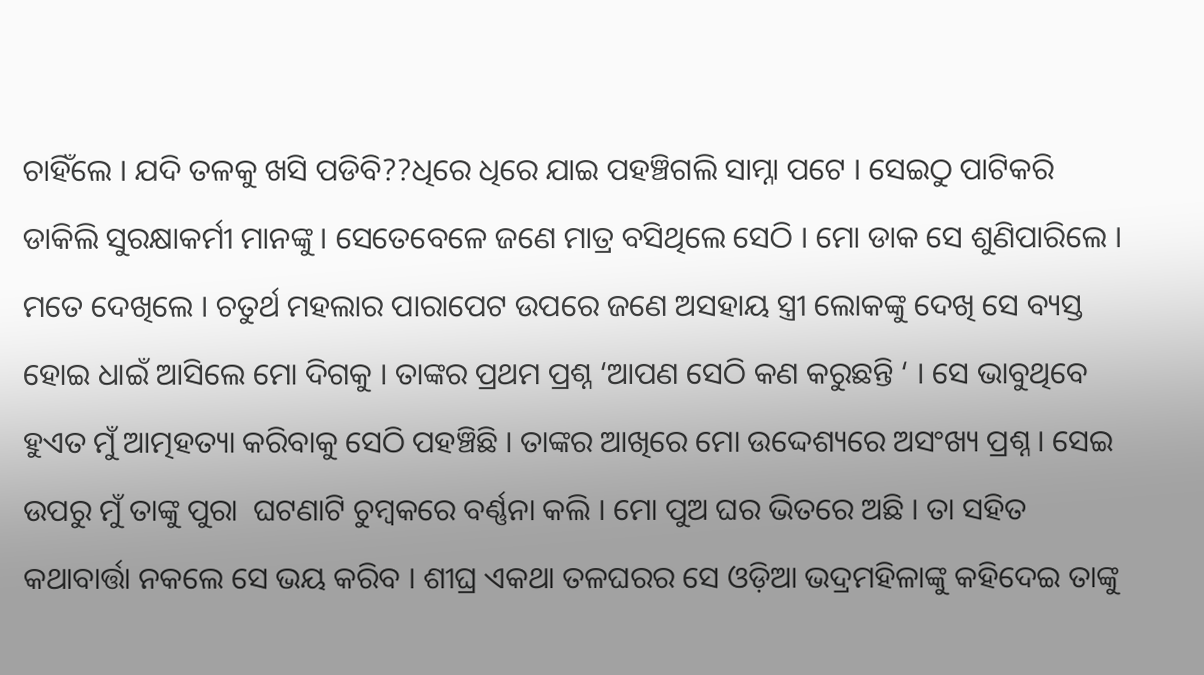ଚାହିଁଲେ । ଯଦି ତଳକୁ ଖସି ପଡିବି??ଧିରେ ଧିରେ ଯାଇ ପହଞ୍ଚିଗଲି ସାମ୍ନା ପଟେ । ସେଇଠୁ ପାଟିକରି ଡାକିଲି ସୁରକ୍ଷାକର୍ମୀ ମାନଙ୍କୁ । ସେତେବେଳେ ଜଣେ ମାତ୍ର ବସିଥିଲେ ସେଠି । ମୋ ଡାକ ସେ ଶୁଣିପାରିଲେ । ମତେ ଦେଖିଲେ । ଚତୁର୍ଥ ମହଲାର ପାରାପେଟ ଉପରେ ଜଣେ ଅସହାୟ ସ୍ତ୍ରୀ ଲୋକଙ୍କୁ ଦେଖି ସେ ବ୍ୟସ୍ତ ହୋଇ ଧାଇଁ ଆସିଲେ ମୋ ଦିଗକୁ । ତାଙ୍କର ପ୍ରଥମ ପ୍ରଶ୍ନ ‘ଆପଣ ସେଠି କଣ କରୁଛନ୍ତି ‘ । ସେ ଭାବୁଥିବେ ହୁଏତ ମୁଁ ଆତ୍ମହତ୍ୟା କରିବାକୁ ସେଠି ପହଞ୍ଚିଛି । ତାଙ୍କର ଆଖିରେ ମୋ ଉଦ୍ଦେଶ୍ୟରେ ଅସଂଖ୍ୟ ପ୍ରଶ୍ନ । ସେଇ ଉପରୁ ମୁଁ ତାଙ୍କୁ ପୁରା  ଘଟଣାଟି ଚୁମ୍ବକରେ ବର୍ଣ୍ଣନା କଲି । ମୋ ପୁଅ ଘର ଭିତରେ ଅଛି । ତା ସହିତ କଥାବାର୍ତ୍ତା ନକଲେ ସେ ଭୟ କରିବ । ଶୀଘ୍ର ଏକଥା ତଳଘରର ସେ ଓଡ଼ିଆ ଭଦ୍ରମହିଳାଙ୍କୁ କହିଦେଇ ତାଙ୍କୁ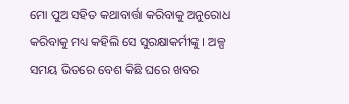ମୋ ପୁଅ ସହିତ କଥାବାର୍ତ୍ତା କରିବାକୁ ଅନୁରୋଧ କରିବାକୁ ମଧ୍ୟ କହିଲି ସେ ସୁରକ୍ଷାକର୍ମୀଙ୍କୁ । ଅଳ୍ପ ସମୟ ଭିତରେ ବେଶ କିଛି ଘରେ ଖବର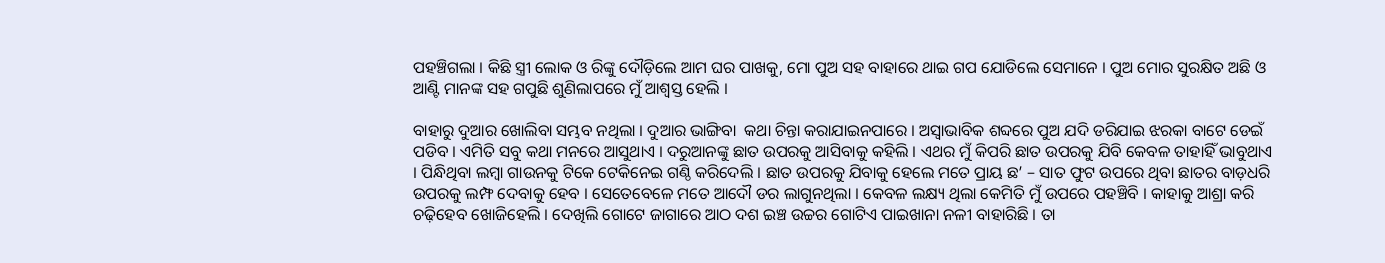ପହଞ୍ଚିଗଲା । କିଛି ସ୍ତ୍ରୀ ଲୋକ ଓ ରିଙ୍କୁ ଦୌଡ଼ିଲେ ଆମ ଘର ପାଖକୁ, ମୋ ପୁଅ ସହ ବାହାରେ ଥାଇ ଗପ ଯୋଡିଲେ ସେମାନେ । ପୁଅ ମୋର ସୁରକ୍ଷିତ ଅଛି ଓ ଆଣ୍ଟି ମାନଙ୍କ ସହ ଗପୁଛି ଶୁଣିଲାପରେ ମୁଁ ଆଶ୍ୱସ୍ତ ହେଲି ।

ବାହାରୁ ଦୁଆର ଖୋଲିବା ସମ୍ଭବ ନଥିଲା । ଦୁଆର ଭାଙ୍ଗିବା  କଥା ଚିନ୍ତା କରାଯାଇନପାରେ । ଅସ୍ୱାଭାବିକ ଶବ୍ଦରେ ପୁଅ ଯଦି ଡରିଯାଇ ଝରକା ବାଟେ ଡେଇଁ ପଡିବ । ଏମିତି ସବୁ କଥା ମନରେ ଆସୁଥାଏ । ଦରୁଆନଙ୍କୁ ଛାତ ଉପରକୁ ଆସିବାକୁ କହିଲି । ଏଥର ମୁଁ କିପରି ଛାତ ଉପରକୁ ଯିବି କେବଳ ତାହାହିଁ ଭାବୁଥାଏ । ପିନ୍ଧିଥିବା ଲମ୍ବା ଗାଉନକୁ ଟିକେ ଟେକିନେଇ ଗଣ୍ଠି କରିଦେଲି । ଛାତ ଉପରକୁ ଯିବାକୁ ହେଲେ ମତେ ପ୍ରାୟ ଛ’ – ସାତ ଫୁଟ ଉପରେ ଥିବା ଛାତର ବାଡ଼ଧରି ଉପରକୁ ଲମ୍ଫ ଦେବାକୁ ହେବ । ସେତେବେଳେ ମତେ ଆଦୌ ଡର ଲାଗୁନଥିଲା । କେବଳ ଲକ୍ଷ୍ୟ ଥିଲା କେମିତି ମୁଁ ଉପରେ ପହଞ୍ଚିବି । କାହାକୁ ଆଶ୍ରା କରି ଚଢ଼ିହେବ ଖୋଜିହେଲି । ଦେଖିଲି ଗୋଟେ ଜାଗାରେ ଆଠ ଦଶ ଇଞ୍ଚ ଉଚ୍ଚର ଗୋଟିଏ ପାଇଖାନା ନଳୀ ବାହାରିଛି । ତା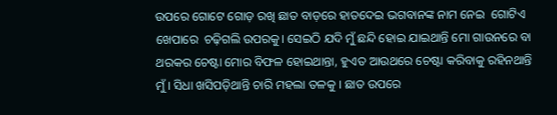ଉପରେ ଗୋଟେ ଗୋଡ଼ ରଖି ଛାତ ବାଡ଼ରେ ହାତଦେଇ ଭଗବାନଙ୍କ ନାମ ନେଇ  ଗୋଟିଏ ଖେପାରେ  ଚଢ଼ିଗଲି ଉପରକୁ। ସେଇଠି ଯଦି ମୁଁ ଛନ୍ଦି ହୋଇ ଯାଇଥାନ୍ତି ମୋ ଗାଉନରେ ବା ଥରକର ଚେଷ୍ଟା ମୋର ବିଫଳ ହୋଇଥାନ୍ତା, ହୁଏତ ଆଉଥରେ ଚେଷ୍ଟା କରିବାକୁ ରହିନଥାନ୍ତି ମୁଁ । ସିଧା ଖସିପଡ଼ିଥାନ୍ତି ଚାରି ମହଲା ତଳକୁ । ଛାତ ଉପରେ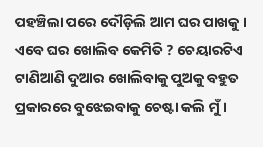ପହଞ୍ଚିଲା ପରେ ଦୌଡ଼ିଲି ଆମ ଘର ପାଖକୁ । ଏବେ ଘର ଖୋଲିବ କେମିତି ? ଚେୟାରଟିଏ ଟାଣିଆଣି ଦୁଆର ଖୋଲିବାକୁ ପୁଅକୁ ବହୁତ ପ୍ରକାରରେ ବୁଝେଇବାକୁ ଚେଷ୍ଟା କଲି ମୁଁ ।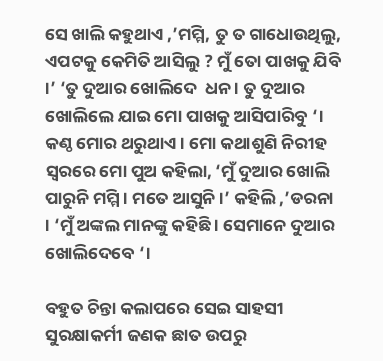ସେ ଖାଲି କହୁଥାଏ ,’ମମ୍ମି, ତୁ ତ ଗାଧୋଉଥିଲୁ, ଏପଟକୁ କେମିତି ଆସିଲୁ ? ମୁଁ ତୋ ପାଖକୁ ଯିବି ।’ ‘ତୁ ଦୁଆର ଖୋଲିଦେ  ଧନ । ତୁ ଦୁଆର ଖୋଲିଲେ ଯାଇ ମୋ ପାଖକୁ ଆସିପାରିବୁ ‘। କଣ୍ଠ ମୋର ଥରୁଥାଏ । ମୋ କଥାଶୁଣି ନିରୀହ ସ୍ୱରରେ ମୋ ପୁଅ କହିଲା, ‘ମୁଁ ଦୁଆର ଖୋଲି ପାରୁନି ମମ୍ମି । ମତେ ଆସୁନି ।’ କହିଲି ,’ଡରନା  । ‘ମୁଁ ଅଙ୍କଲ ମାନଙ୍କୁ କହିଛି । ସେମାନେ ଦୁଆର ଖୋଲିଦେବେ ‘।

ବହୁତ ଚିନ୍ତା କଲାପରେ ସେଇ ସାହସୀ ସୁରକ୍ଷାକର୍ମୀ ଜଣକ ଛାତ ଉପରୁ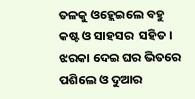ତଳକୁ ଓହ୍ଲେଇଲେ ବହୁ କଷ୍ଟ ଓ ସାହସର  ସହିତ । ଝରକା ଦେଇ ଘର ଭିତରେ ପଶିଲେ ଓ ଦୁଆର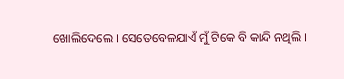ଖୋଲିଦେଲେ । ସେତେବେଳଯାଏଁ ମୁଁ ଟିକେ ବି କାନ୍ଦି ନଥିଲି ।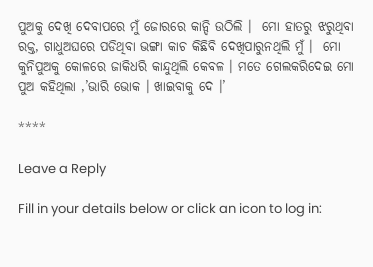ପୁଅକୁ ଦେଖି ଦେବାପରେ ମୁଁ ଜୋରରେ କାନ୍ଦି ଉଠିଲି ।  ମୋ ହାତରୁ ଝରୁଥିବା ରକ୍ତ, ଗାଧୁଅଘରେ ପଡିଥିବା ଭଙ୍ଗା କାଚ କିଛିବି ଦେଖିପାରୁନଥିଲି ମୁଁ ।  ମୋ କୁନିପୁଅକୁ କୋଳରେ ଜାକିଧରି କାନ୍ଦୁଥିଲି କେବଳ । ମତେ ଗେଲକରିଦେଇ ମୋ ପୁଅ କହିଥିଲା ,’ଭାରି ଭୋକ । ଖାଇବାକୁ ଦେ ।’

****

Leave a Reply

Fill in your details below or click an icon to log in: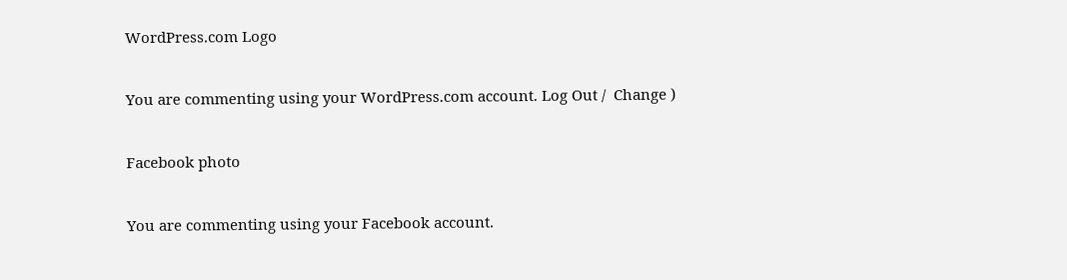WordPress.com Logo

You are commenting using your WordPress.com account. Log Out /  Change )

Facebook photo

You are commenting using your Facebook account.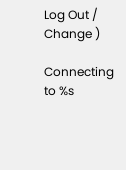Log Out /  Change )

Connecting to %s